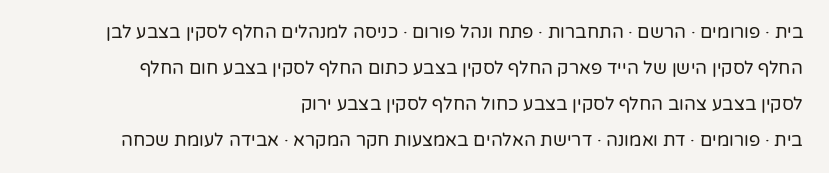בית · פורומים · הרשם · התחברות · פתח ונהל פורום · כניסה למנהלים החלף לסקין בצבע לבן החלף לסקין הישן של הייד פארק החלף לסקין בצבע כתום החלף לסקין בצבע חום החלף לסקין בצבע צהוב החלף לסקין בצבע כחול החלף לסקין בצבע ירוק
בית · פורומים · דת ואמונה · דרישת האלהים באמצעות חקר המקרא · אבידה לעומת שכחה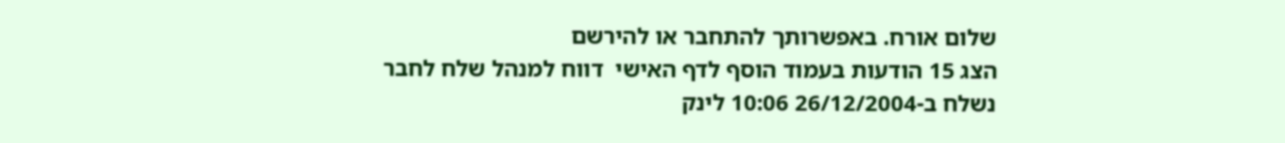שלום אורח. באפשרותך להתחבר או להירשם
הצג 15 הודעות בעמוד הוסף לדף האישי  דווח למנהל שלח לחבר
נשלח ב-26/12/2004 10:06 לינק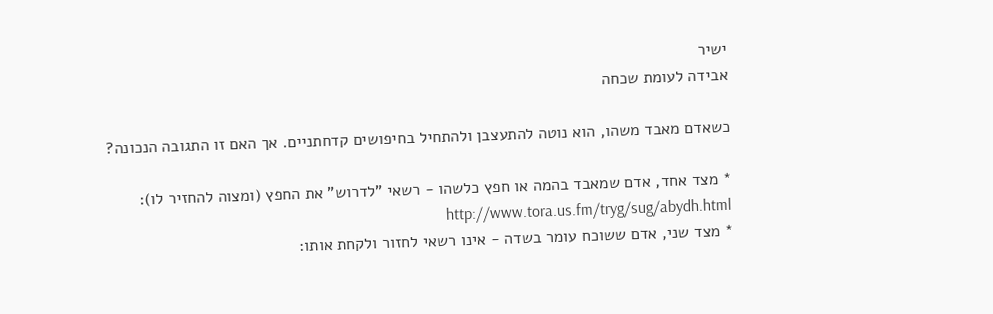ישיר
אבידה לעומת שכחה

כשאדם מאבד משהו, הוא נוטה להתעצבן ולהתחיל בחיפושים קדחתניים. אך האם זו התגובה הנכונה?

* מצד אחד, אדם שמאבד בהמה או חפץ כלשהו - רשאי "לדרוש" את החפץ (ומצוה להחזיר לו): http://www.tora.us.fm/tryg/sug/abydh.html
* מצד שני, אדם ששוכח עומר בשדה - אינו רשאי לחזור ולקחת אותו: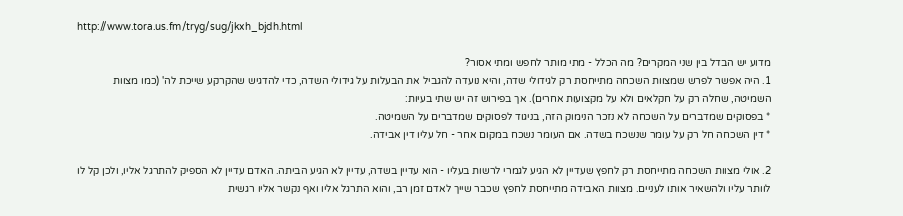http://www.tora.us.fm/tryg/sug/jkxh_bjdh.html

מדוע יש הבדל בין שני המקרים? מה הכלל - מתי מותר לחפש ומתי אסור?
1. היה אפשר לפרש שמצוות השכחה מתייחסת רק לגידולי שדה, והיא נועדה להגביל את הבעלות על גידולי השדה, כדי להדגיש שהקרקע שייכת לה' (כמו מצוות השמיטה, שחלה רק על חקלאים ולא על מקצועות אחרים). אך בפירוש זה יש שתי בעיות:
* בפסוקים שמדברים על השכחה לא נזכר הנימוק הזה, בניגוד לפסוקים שמדברים על השמיטה.
* דין השכחה חל רק על עומר שנשכח בשדה. אם העומר נשכח במקום אחר - חל עליו דין אבידה.

2. אולי מצוות השכחה מתייחסת רק לחפץ שעדיין לא הגיע לגמרי לרשות בעליו - הוא עדיין בשדה, עדיין לא הגיע הביתה. האדם עדיין לא הספיק להתרגל אליו, ולכן קל לו לוותר עליו ולהשאיר אותו לעניים. מצוות האבידה מתייחסת לחפץ שכבר שייך לאדם זמן רב, והוא התרגל אליו ואף נקשר אליו רגשית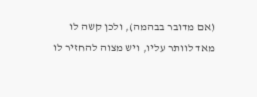(אם מדובר בבהמה), ולכן קשה לו מאד לוותר עליו, ויש מצוה להחזיר לו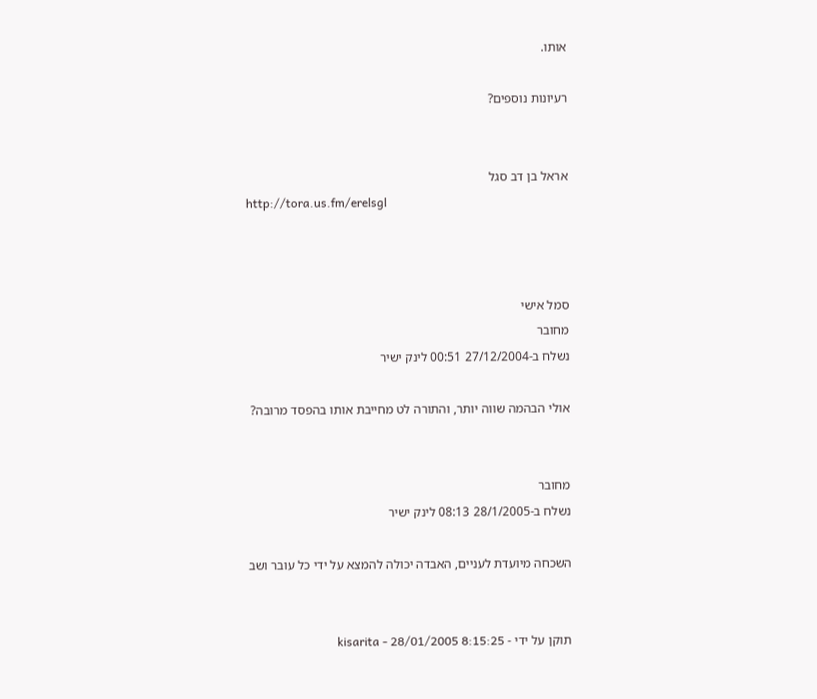אותו.

רעיונות נוספים?


אראל בן דב סגל
http://tora.us.fm/erelsgl



סמל אישי
מחובר
נשלח ב-27/12/2004 00:51 לינק ישיר

אולי הבהמה שווה יותר, והתורה לט מחייבת אותו בהפסד מרובה?


מחובר
נשלח ב-28/1/2005 08:13 לינק ישיר

השכחה מיועדת לעניים, האבדה יכולה להמצא על ידי כל עובר ושב


תוקן על ידי - kisarita - 28/01/2005 8:15:25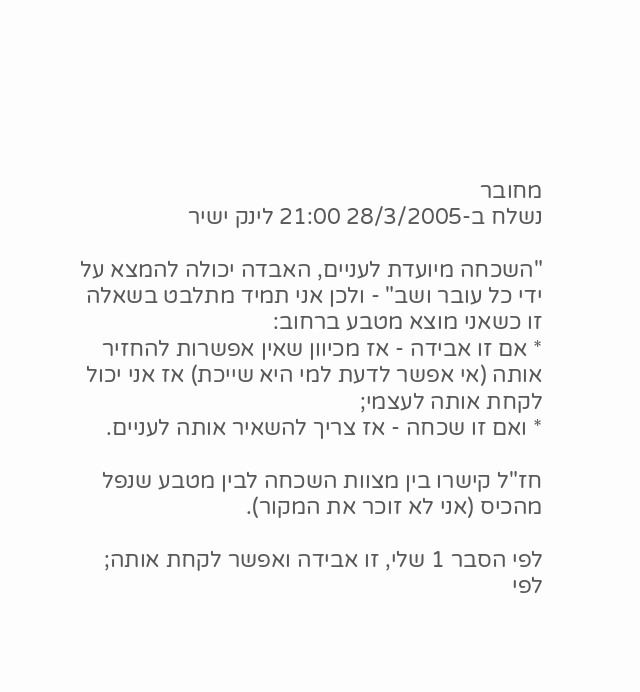מחובר
נשלח ב-28/3/2005 21:00 לינק ישיר

"השכחה מיועדת לעניים, האבדה יכולה להמצא על ידי כל עובר ושב" - ולכן אני תמיד מתלבט בשאלה זו כשאני מוצא מטבע ברחוב:
* אם זו אבידה - אז מכיוון שאין אפשרות להחזיר אותה (אי אפשר לדעת למי היא שייכת) אז אני יכול לקחת אותה לעצמי;
* ואם זו שכחה - אז צריך להשאיר אותה לעניים.

חז"ל קישרו בין מצוות השכחה לבין מטבע שנפל מהכיס (אני לא זוכר את המקור).

לפי הסבר 1 שלי, זו אבידה ואפשר לקחת אותה;
לפי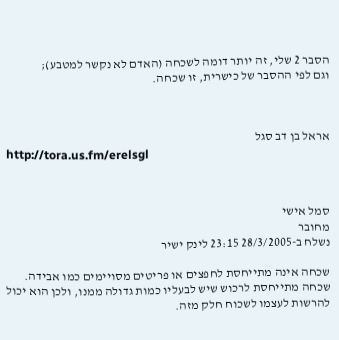הסבר 2 שלי, זה יותר דומה לשכחה (האדם לא נקשר למטבע);
וגם לפי ההסבר של כישרית, זו שכחה.



אראל בן דב סגל
http://tora.us.fm/erelsgl



סמל אישי
מחובר
נשלח ב-28/3/2005 23:15 לינק ישיר

שכחה אינה מתייחסת לחפצים או פריטים מסויימים כמו אבידה. שכחה מתייחסת לרכוש שיש לבעליו כמות גדולה ממנו, ולכן הוא יכול להרשות לעצמו לשכוח חלק מזה.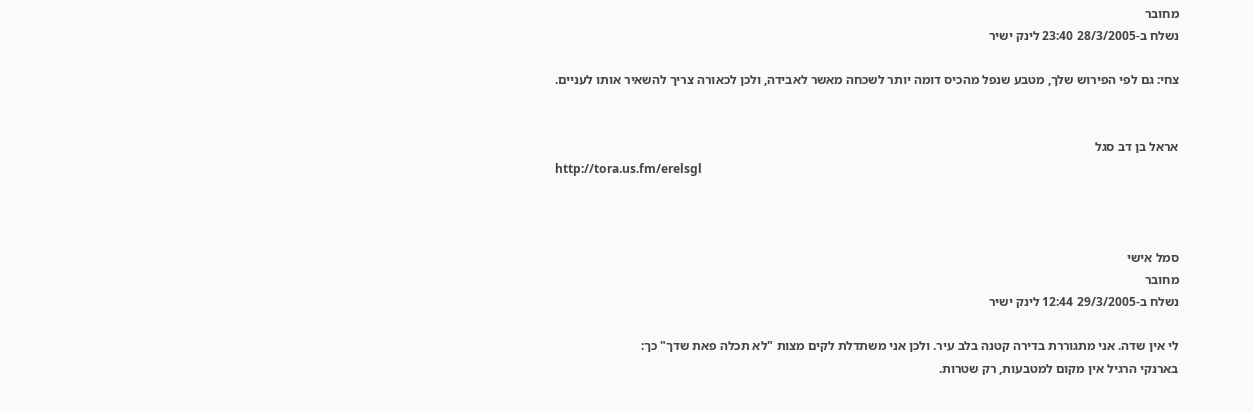מחובר
נשלח ב-28/3/2005 23:40 לינק ישיר

צחי: גם לפי הפירוש שלך, מטבע שנפל מהכיס דומה יותר לשכחה מאשר לאבידה, ולכן לכאורה צריך להשאיר אותו לעניים.


אראל בן דב סגל
http://tora.us.fm/erelsgl



סמל אישי
מחובר
נשלח ב-29/3/2005 12:44 לינק ישיר

לי אין שדה. אני מתגוררת בדירה קטנה בלב עיר. ולכן אני משתדלת לקים מצות "לא תכלה פאת שדך" כך:
בארנקי הרגיל אין מקום למטבעות, רק שטרות.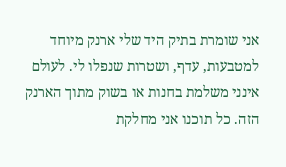אני שומרת בתיק היד שלי ארנק מיוחד למטבעות, עדף, ושטרות שנפלו לי. לעולם אינני משלמת בחנות או בשוק מתוך הארנק הזה. כל תוכנו אני מחלקת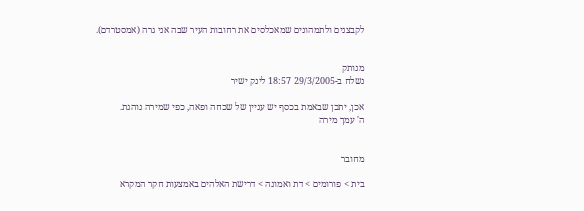לקבצנים ולתמהונים שמאכלסים את רחובות העיר שבה אני גרה (אמסטרדם).


מנותק
נשלח ב-29/3/2005 18:57 לינק ישיר

אכן, יתכן שבאמת בכסף יש עניין של שכחה ופאה, כפי שמירה נוהגת.
ה' עמך מירה


מחובר

בית > פורומים > דת ואמונה > דרישת האלהים באמצעות חקר המקרא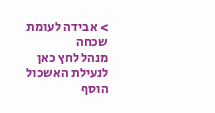> אבידה לעומת שכחה
מנהל לחץ כאן לנעילת האשכול
הוסף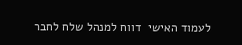לעמוד האישי  דווח למנהל שלח לחבר